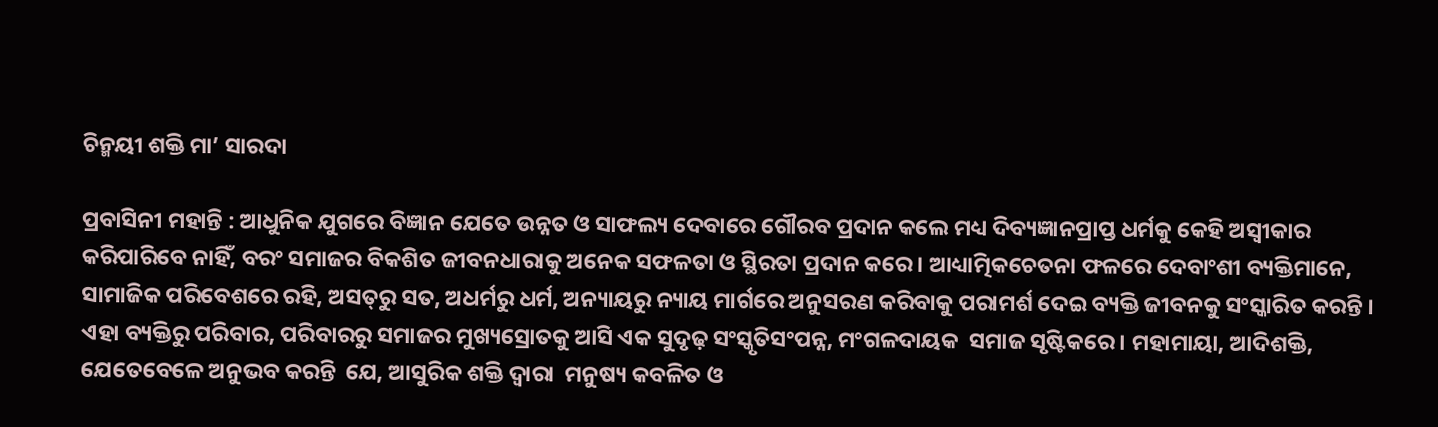ଚିନ୍ମୟୀ ଶକ୍ତି ମା’ ସାରଦା

ପ୍ରବାସିନୀ ମହାନ୍ତି : ଆଧୁନିକ ଯୁଗରେ ବିଜ୍ଞାନ ଯେତେ ଉନ୍ନତ ଓ ସାଫଲ୍ୟ ଦେବାରେ ଗୌରବ ପ୍ରଦାନ କଲେ ମଧ୍ୟ ଦିବ୍ୟଜ୍ଞାନପ୍ରାପ୍ତ ଧର୍ମକୁ କେହି ଅସ୍ୱୀକାର କରିପାରିବେ ନାହିଁ, ବରଂ ସମାଜର ବିକଶିତ ଜୀବନଧାରାକୁ ଅନେକ ସଫଳତା ଓ ସ୍ଥିରତା ପ୍ରଦାନ କରେ । ଆଧ୍ୟାତ୍ମିକଚେତନା ଫଳରେ ଦେବାଂଶୀ ବ୍ୟକ୍ତିମାନେ, ସାମାଜିକ ପରିବେଶରେ ରହି, ଅସତ୍‌ରୁ ସତ, ଅଧର୍ମରୁ ଧର୍ମ, ଅନ୍ୟାୟରୁ ନ୍ୟାୟ ମାର୍ଗରେ ଅନୁସରଣ କରିବାକୁ ପରାମର୍ଶ ଦେଇ ବ୍ୟକ୍ତି ଜୀବନକୁ ସଂସ୍କାରିତ କରନ୍ତି । ଏହା ବ୍ୟକ୍ତିରୁ ପରିବାର, ପରିବାରରୁ ସମାଜର ମୁଖ୍ୟସ୍ରୋତକୁ ଆସି ଏକ ସୁଦୃଢ଼ ସଂସ୍କୃତିସଂପନ୍ନ, ମଂଗଳଦାୟକ  ସମାଜ ସୃଷ୍ଟିକରେ । ମହାମାୟା, ଆଦିଶକ୍ତି, ଯେତେବେଳେ ଅନୁଭବ କରନ୍ତି  ଯେ, ଆସୁରିକ ଶକ୍ତି ଦ୍ୱାରା  ମନୁଷ୍ୟ କବଳିତ ଓ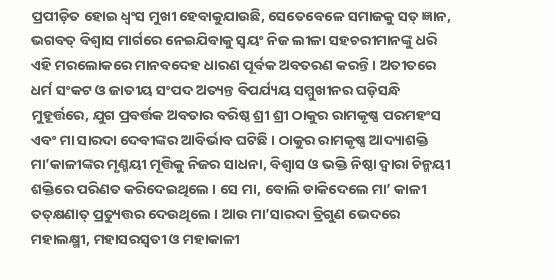ପ୍ରପୀଡ଼ିତ ହୋଇ ଧ୍ୱଂସ ମୁଖୀ ହେବାକୁଯାଉଛି, ସେତେବେଳେ ସମାଜକୁ ସତ୍‌ ଜ୍ଞାନ, ଭଗବତ୍‌ ବିଶ୍ୱାସ ମାର୍ଗରେ ନେଇଯିବାକୁ ସ୍ୱୟଂ ନିଜ ଲୀଳା ସହଚରୀମାନଙ୍କୁ ଧରି ଏହି ମରଲୋକରେ ମାନବଦେହ ଧାରଣ ପୂର୍ବକ ଅବତରଣ କରନ୍ତି । ଅତୀତରେ ଧର୍ମ ସଂକଟ ଓ ଜାତୀୟ ସଂପଦ ଅତ୍ୟନ୍ତ ବିପର୍ଯ୍ୟୟ ସମ୍ମୁଖୀନର ଘଡ଼ିସନ୍ଧି ମୁହୂର୍ତ୍ତରେ, ଯୁଗ ପ୍ରବର୍ତ୍ତକ ଅବତାର ବରିଷ୍ଠ ଶ୍ରୀ ଶ୍ରୀ ଠାକୁର ରାମକୃଷ୍ଣ ପରମହଂସ ଏବଂ ମା ସାରଦା ଦେବୀଙ୍କର ଆବିର୍ଭାବ ଘଟିଛି । ଠାକୁର ରାମକୃଷ୍ଣ ଆଦ୍ୟାଶକ୍ତି ମା’କାଳୀଙ୍କର ମୃଣ୍ମୟୀ ମୂତ୍ତିକୁ ନିଜର ସାଧନା, ବିଶ୍ୱାସ ଓ ଭକ୍ତି ନିଷ୍ଠା ଦ୍ୱାରା ଚିନ୍ମୟୀ ଶକ୍ତିରେ ପରିଣତ କରିଦେଇଥିଲେ । ସେ ମା, ବୋଲି ଡାକିଦେଲେ ମା’ କାଳୀ ତତ୍‌କ୍ଷଣାତ୍‌ ପ୍ରତ୍ୟୁତ୍ତର ଦେଉଥିଲେ । ଆଉ ମା’ସାରଦା ତ୍ରିଗୁଣ ଭେଦରେ ମହାଲକ୍ଷ୍ମୀ, ମହାସରସ୍ୱତୀ ଓ ମହାକାଳୀ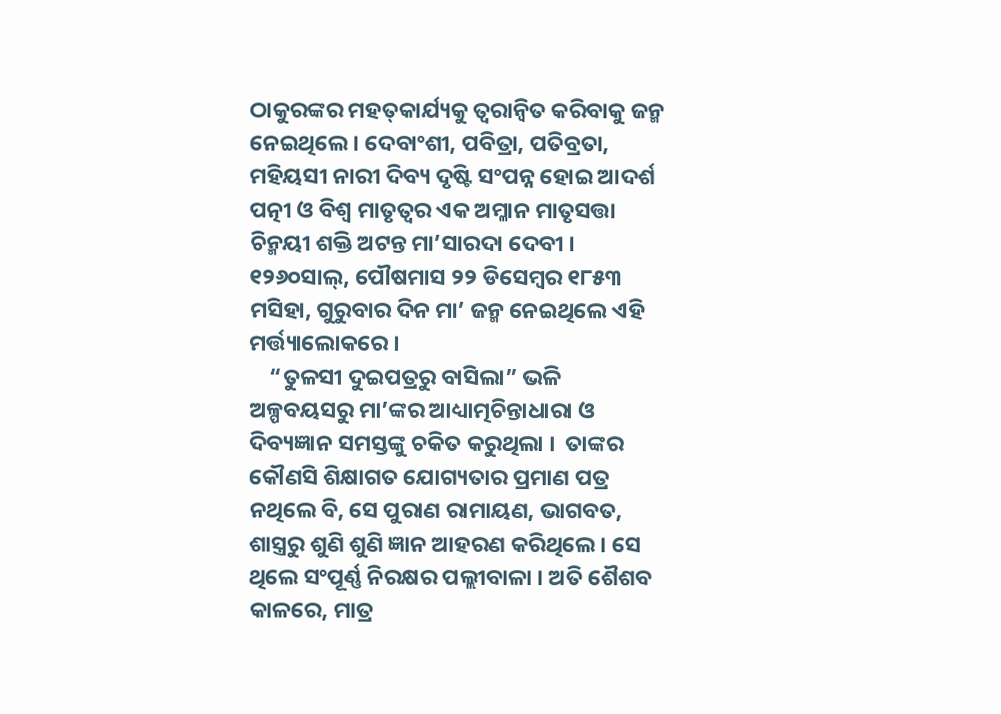ଠାକୁରଙ୍କର ମହତ୍‌କାର୍ଯ୍ୟକୁ ତ୍ୱରାନ୍ୱିତ କରିବାକୁ ଜନ୍ମ ନେଇଥିଲେ । ଦେବାଂଶୀ, ପବିତ୍ରା, ପତିବ୍ରତା, ମହିୟସୀ ନାରୀ ଦିବ୍ୟ ଦୃଷ୍ଟି ସଂପନ୍ନ ହୋଇ ଆଦର୍ଶ ପତ୍ନୀ ଓ ବିଶ୍ୱ ମାତୃତ୍ୱର ଏକ ଅମ୍ଳାନ ମାତୃସତ୍ତା ଚିନ୍ମୟୀ ଶକ୍ତି ଅଟନ୍ତ ମା’ସାରଦା ଦେବୀ । ୧୨୬୦ସାଲ୍‌, ପୌଷମାସ ୨୨ ଡିସେମ୍ବର ୧୮୫୩ ମସିହା, ଗୁରୁବାର ଦିନ ମା’ ଜନ୍ମ ନେଇଥିଲେ ଏହି ମର୍ତ୍ତ୍ୟାଲୋକରେ ।
    “ତୁଳସୀ ଦୁଇପତ୍ରରୁ ବାସିଲା” ଭଳି ଅଳ୍ପବୟସରୁ ମା’ଙ୍କର ଆଧ୍ୟାତ୍ମଚିନ୍ତାଧାରା ଓ ଦିବ୍ୟଜ୍ଞାନ ସମସ୍ତଙ୍କୁ ଚକିତ କରୁଥିଲା ।  ତାଙ୍କର କୌଣସି ଶିକ୍ଷାଗତ ଯୋଗ୍ୟତାର ପ୍ରମାଣ ପତ୍ର ନଥିଲେ ବି, ସେ ପୁରାଣ ରାମାୟଣ, ଭାଗବତ, ଶାସ୍ତ୍ରରୁ ଶୁଣି ଶୁଣି ଜ୍ଞାନ ଆହରଣ କରିଥିଲେ । ସେ ଥିଲେ ସଂପୂର୍ଣ୍ଣ ନିରକ୍ଷର ପଲ୍ଲୀବାଳା । ଅତି ଶୈଶବ କାଳରେ, ମାତ୍ର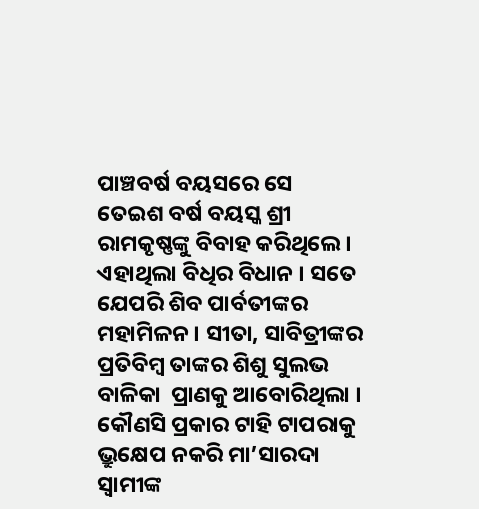ପାଞ୍ଚବର୍ଷ ବୟସରେ ସେ ତେଇଶ ବର୍ଷ ବୟସ୍କ ଶ୍ରୀ ରାମକୃଷ୍ଣଙ୍କୁ ବିବାହ କରିଥିଲେ । ଏହାଥିଲା ବିଧିର ବିଧାନ । ସତେ ଯେପରି ଶିବ ପାର୍ବତୀଙ୍କର ମହାମିଳନ । ସୀତା, ସାବିତ୍ରୀଙ୍କର ପ୍ରତିବିମ୍ବ ତାଙ୍କର ଶିଶୁ ସୁଲଭ ବାଳିକା  ପ୍ରାଣକୁ ଆବୋରିଥିଲା ।  କୌଣସି ପ୍ରକାର ଟାହି ଟାପରାକୁ ଭ୍ରୁକ୍ଷେପ ନକରି ମା’ସାରଦା ସ୍ୱାମୀଙ୍କ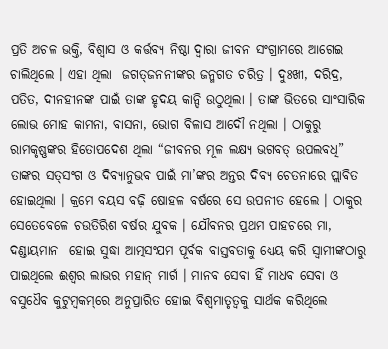ପ୍ରତି ଅଚଳ ଭକ୍ତି, ବିଶ୍ୱାସ ଓ କର୍ତ୍ତବ୍ୟ ନିଷ୍ଠା ଦ୍ୱାରା ଜୀବନ ସଂଗ୍ରାମରେ ଆଗେଇ ଚାଲିଥିଲେ । ଏହା ଥିଲା  ଜଗତ୍‌ଜନନୀଙ୍କର ଜନ୍ମଗତ ଚରିତ୍ର । ଦୁଃଖୀ, ଦରିଦ୍ର, ପତିତ, ଦୀନହୀନଙ୍କ ପାଇଁ ତାଙ୍କ ହୃଦୟ କାନ୍ଦି ଉଠୁଥିଲା । ତାଙ୍କ ଭିତରେ ସାଂସାରିକ ଲୋଭ ମୋହ କାମନା, ବାସନା, ଭୋଗ ବିଳାସ ଆଦୌ ନଥିଲା । ଠାକୁରୁ ରାମକୃଷ୍ଣଙ୍କର ହିତୋପଦେଶ ଥିଲା “ଜୀବନର ମୂଳ ଲକ୍ଷ୍ୟ ଭଗବତ୍‌ ଉପଲବଧି” ତାଙ୍କର ସତ୍‌ସଂଗ ଓ ଦିବ୍ୟାନୁଭବ ପାଇଁ ମା’ଙ୍କର ଅନ୍ତର ଦିବ୍ୟ ଚେତନାରେ ପ୍ଲାବିତ ହୋଇଥିଲା । କ୍ରମେ ବୟସ ବଢ଼ି ଷୋହଳ ବର୍ଷରେ ସେ ଉପନୀତ ହେଲେ । ଠାକୁର ସେତେବେଳେ ଚଉତିରିଶ ବର୍ଷର ଯୁବକ । ଯୌବନର ପ୍ରଥମ ପାହଚରେ ମା, ଦଣ୍ଡାୟମାନ  ହୋଇ ସୁଦ୍ଧା ଆତ୍ମସଂଯମ ପୂର୍ବକ ବାସ୍ତବତାକୁ ଧ୍ୟେୟ କରି ସ୍ୱାମୀଙ୍କଠାରୁ ପାଇଥିଲେ ଈଶ୍ୱର ଲାଭର ମହାନ୍‌ ମାର୍ଗ । ମାନବ ସେବା ହିଁ ମାଧବ ସେବା ଓ ବସୁଧୈବ କୁଟୁମ୍ବକମ୍‌ରେ ଅନୁପ୍ରାରିତ ହୋଇ ବିଶ୍ୱମାତୃତ୍ୱକୁ ସାର୍ଥକ କରିଥିଲେ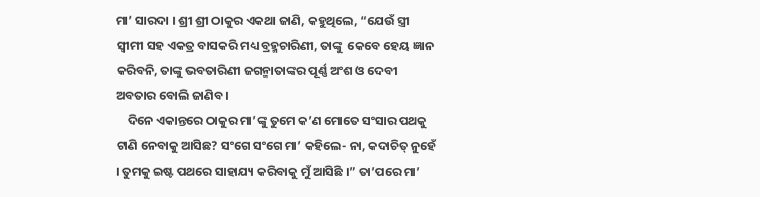ମା’ ସାରଦା । ଶ୍ରୀ ଶ୍ରୀ ଠାକୁର ଏକଥା ଜାଣି, କହୁଥିଲେ, “ଯେଉଁ ସ୍ତ୍ରୀ ସ୍ୱୀମୀ ସହ ଏକତ୍ର ବାସକରି ମଧ୍ୟ ବ୍ରହ୍ମଚାରିଣୀ, ତାଙ୍କୁ  କେବେ ହେୟ ଜ୍ଞାନ କରିବନି, ତାଙ୍କୁ ଭବତାରିଣୀ ଜଗନ୍ମାତାଙ୍କର ପୂର୍ଣ୍ଣ ଅଂଶ ଓ ଦେବୀ ଅବତାର ବୋଲି ଜାଣିବ ।
    ଦିନେ ଏକାନ୍ତରେ ଠାକୁର ମା’ଙ୍କୁ ତୁମେ କ’ଣ ମୋତେ ସଂସାର ପଥକୁ ଟାଣି ନେବାକୁ ଆସିଛ? ସଂଗେ ସଂଗେ ମା’ କହିଲେ- ନା, କଦାଚିତ୍‌ ନୁହେଁ । ତୁମକୁ ଇଷ୍ଟ ପଥରେ ସାହାଯ୍ୟ କରିବାକୁ ମୁଁ ଆସିଛି ।” ତା’ପରେ ମା’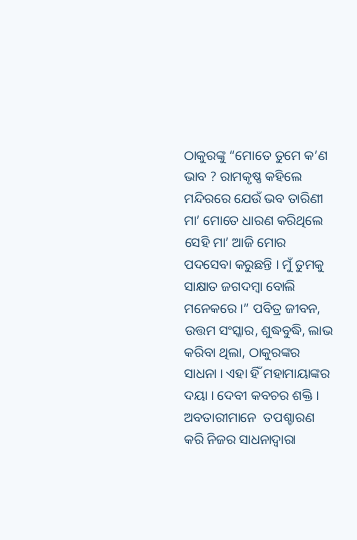ଠାକୁରଙ୍କୁ “ମୋତେ ତୁମେ କ’ଣ ଭାବ ? ରାମକୃଷ୍ଣ କହିଲେ  ମନ୍ଦିରରେ ଯେଉଁ ଭବ ତାରିଣୀ ମା’ ମୋତେ ଧାରଣ କରିଥିଲେ ସେହି ମା’ ଆଜି ମୋର ପଦସେବା କରୁଛନ୍ତି । ମୁଁ ତୁମକୁ ସାକ୍ଷାତ ଜଗଦମ୍ବା ବୋଲି ମନେକରେ।” ପବିତ୍ର ଜୀବନ, ଉତ୍ତମ ସଂସ୍କାର, ଶୁଦ୍ଧବୁଦ୍ଧି, ଲାଭ କରିବା ଥିଲା, ଠାକୁରଙ୍କର ସାଧନା । ଏହା ହିଁ ମହାମାୟାଙ୍କର ଦୟା । ଦେବୀ କବଚର ଶକ୍ତି । ଅବତାରୀମାନେ  ତପଶ୍ଚାରଣ କରି ନିଜର ସାଧନାଦ୍ୱାରା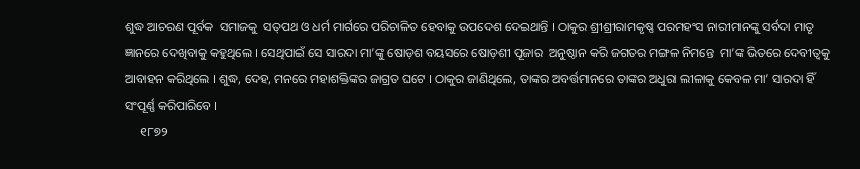ଶୁଦ୍ଧ ଆଚରଣ ପୂର୍ବକ  ସମାଜକୁ  ସତ୍‌ପଥ ଓ ଧର୍ମ ମାର୍ଗରେ ପରିଚାଳିତ ହେବାକୁ ଉପଦେଶ ଦେଇଥାନ୍ତି । ଠାକୁର ଶ୍ରୀଶ୍ରୀରାମକୃଷ୍ଣ ପରମହଂସ ନାରୀମାନଙ୍କୁ ସର୍ବଦା ମାତୃ ଜ୍ଞାନରେ ଦେଖିବାକୁ କହୁଥିଲେ । ସେଥିପାଇଁ ସେ ସାରଦା ମା’ଙ୍କୁ ଷୋଡ଼ଶ ବୟସରେ ଷୋଡ଼ଶୀ ପୂଜାର  ଅନୁଷ୍ଠାନ କରି ଜଗତର ମଙ୍ଗଳ ନିମନ୍ତେ  ମା’ଙ୍କ ଭିତରେ ଦେବୀତ୍ୱକୁ ଆବାହନ କରିଥିଲେ । ଶୁଦ୍ଧ, ଦେହ, ମନରେ ମହାଶକ୍ତିଙ୍କର ଜାଗ୍ରତ ଘଟେ । ଠାକୁର ଜାଣିଥିଲେ, ତାଙ୍କର ଅବର୍ତ୍ତମାନରେ ତାଙ୍କର ଅଧୁରା ଲୀଳାକୁ କେବଳ ମା’ ସାରଦା ହିଁ ସଂପୂର୍ଣ୍ଣ କରିପାରିବେ ।
     ୧୮୭୨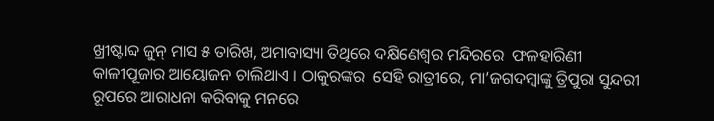ଖ୍ରୀଷ୍ଟାବ୍ଦ ଜୁନ୍‌ ମାସ ୫ ତାରିଖ, ଅମାବାସ୍ୟା ତିଥିରେ ଦକ୍ଷିଣେଶ୍ୱର ମନ୍ଦିରରେ  ଫଳହାରିଣୀ କାଳୀପୂଜାର ଆୟୋଜନ ଚାଲିଥାଏ । ଠାକୁରଙ୍କର  ସେହି ରାତ୍ରୀରେ, ମା’ଜଗଦମ୍ବାଙ୍କୁ ତ୍ରିପୁରା ସୁନ୍ଦରୀ ରୂପରେ ଆରାଧନା କରିବାକୁ ମନରେ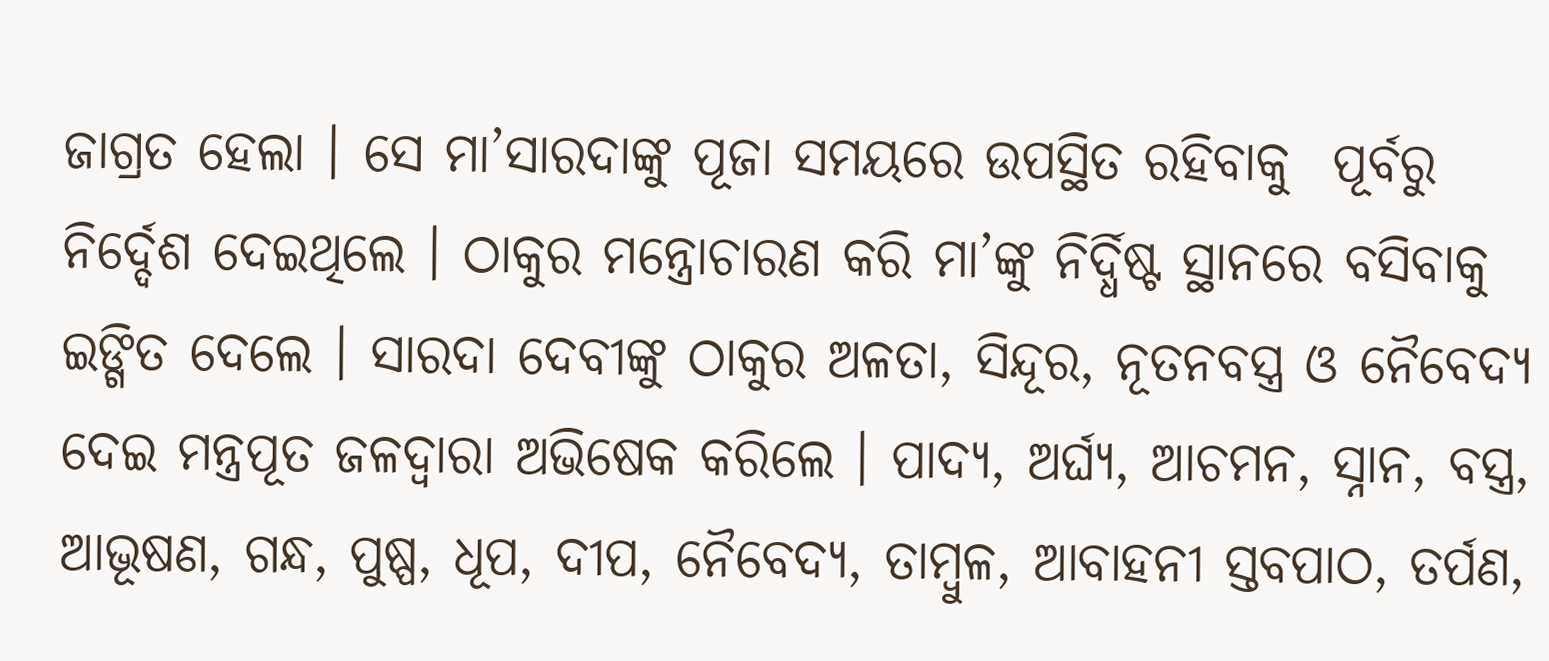ଜାଗ୍ରତ ହେଲା । ସେ ମା’ସାରଦାଙ୍କୁ ପୂଜା ସମୟରେ ଉପସ୍ଥିତ ରହିବାକୁ  ପୂର୍ବରୁ ନିର୍ଦ୍ଦେଶ ଦେଇଥିଲେ । ଠାକୁର ମନ୍ତ୍ରୋଚାରଣ କରି ମା’ଙ୍କୁ ନିର୍ଦ୍ଧିଷ୍ଟ ସ୍ଥାନରେ ବସିବାକୁ ଇଙ୍ଗିତ ଦେଲେ । ସାରଦା ଦେବୀଙ୍କୁ ଠାକୁର ଅଳତା, ସିନ୍ଦୂର, ନୂତନବସ୍ତ୍ର ଓ ନୈବେଦ୍ୟ  ଦେଇ ମନ୍ତ୍ରପୂତ ଜଳଦ୍ୱାରା ଅଭିଷେକ କରିଲେ । ପାଦ୍ୟ, ଅର୍ଘ୍ୟ, ଆଚମନ, ସ୍ନାନ, ବସ୍ତ୍ର, ଆଭୂଷଣ, ଗନ୍ଧ, ପୁଷ୍ପ, ଧୂପ, ଦୀପ, ନୈବେଦ୍ୟ, ତାମ୍ବୁଳ, ଆବାହନୀ ସ୍ତବପାଠ, ତର୍ପଣ,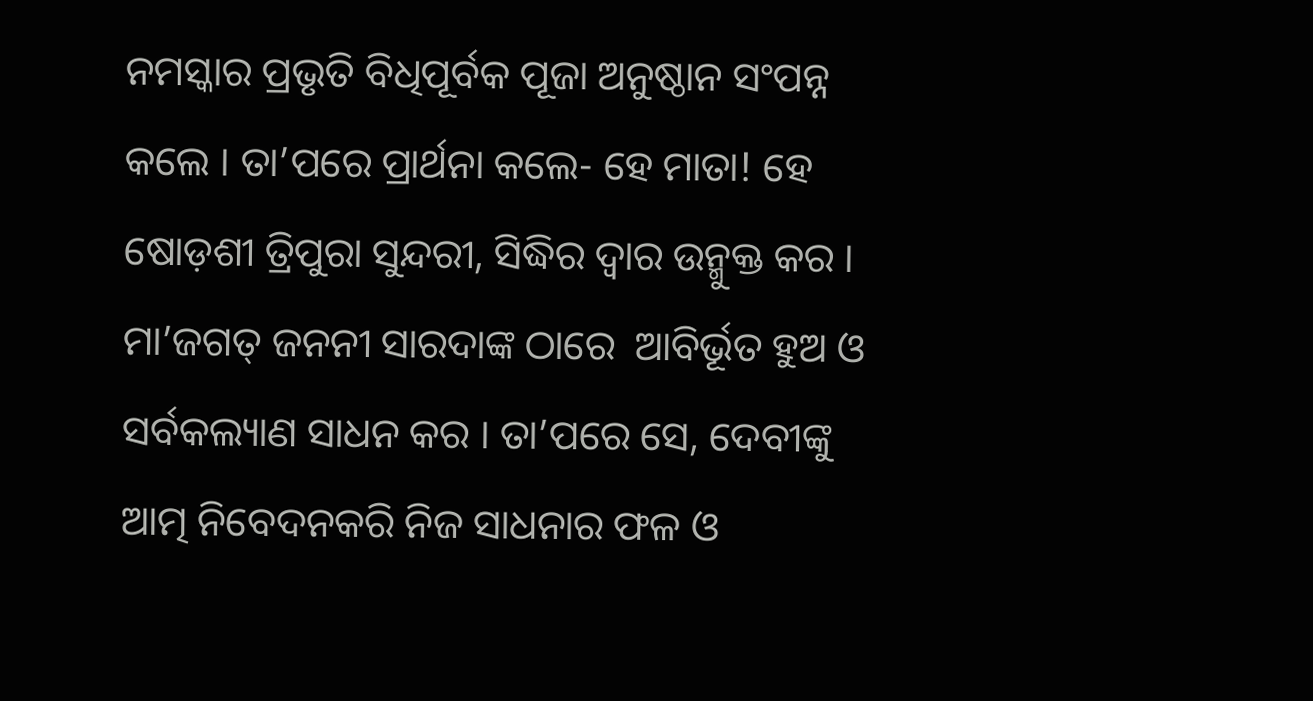ନମସ୍କାର ପ୍ରଭୃତି ବିଧିପୂର୍ବକ ପୂଜା ଅନୁଷ୍ଠାନ ସଂପନ୍ନ କଲେ । ତା’ପରେ ପ୍ରାର୍ଥନା କଲେ- ହେ ମାତା! ହେ ଷୋଡ଼ଶୀ ତ୍ରିପୁରା ସୁନ୍ଦରୀ, ସିଦ୍ଧିର ଦ୍ୱାର ଉନ୍ମୁକ୍ତ କର । ମା’ଜଗତ୍‌ ଜନନୀ ସାରଦାଙ୍କ ଠାରେ  ଆବିର୍ଭୂତ ହୁଅ ଓ ସର୍ବକଲ୍ୟାଣ ସାଧନ କର । ତା’ପରେ ସେ, ଦେବୀଙ୍କୁ ଆତ୍ମ ନିବେଦନକରି ନିଜ ସାଧନାର ଫଳ ଓ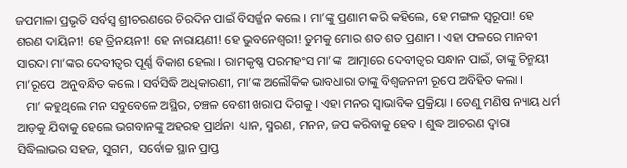ଜପମାଳା ପ୍ରଭୃତି ସର୍ବସ୍ୱ ଶ୍ରୀଚରଣରେ ଚିରଦିନ ପାଇଁ ବିସର୍ଜ୍ଜନ କଲେ । ମା’ଙ୍କୁ ପ୍ରଣାମ କରି କହିଲେ, ହେ ମଙ୍ଗଳ ସ୍ୱରୂପା! ହେ ଶରଣ ଦାୟିନୀ! ହେ ତ୍ରିନୟନୀ! ହେ ନାରାୟଣୀ! ହେ ଭୁବନେଶ୍ୱରୀ! ତୁମକୁ ମୋର ଶତ ଶତ ପ୍ରଣାମ । ଏହା ଫଳରେ ମାନବୀ ସାରଦା ମା’ଙ୍କର ଦେବୀତ୍ୱର ପୂର୍ଣ୍ଣ ବିକାଶ ହେଲା । ରାମକୃଷ୍ଣ ପରମହଂସ ମା’ଙ୍କ  ଆତ୍ମାରେ ଦେବୀତ୍ୱର ସନ୍ଧାନ ପାଇଁ, ତାଙ୍କୁ ଚିନ୍ମୟୀ ମା’ରୂପେ  ଅନୁବନ୍ଧିତ କଲେ । ସର୍ବସିଦ୍ଧି ଅଧିକାରଣୀ, ମା’ଙ୍କ ଅଲୌକିକ ଭାବଧାରା ତାଙ୍କୁ ବିଶ୍ୱଜନନୀ ରୂପେ ଅବିହିତ କଲା ।
   ମା’ କହୁଥିଲେ ମନ ସବୁବେଳେ ଅସ୍ଥିର, ଚଞ୍ଚଳ ବେଶୀ ଖରାପ ଦିଗକୁ । ଏହା ମନର ସ୍ୱାଭାବିକ ପ୍ରକ୍ରିୟା । ତେଣୁ ମଣିଷ ନ୍ୟାୟ ଧର୍ମ ଆଡ଼କୁ ଯିବାକୁ ହେଲେ ଭଗବାନଙ୍କୁ ଅହରହ ପ୍ରାର୍ଥନା  ଧ୍ୟାନ, ସ୍ମରଣ, ମନନ, ଜପ କରିବାକୁ ହେବ । ଶୁଦ୍ଧ ଆଚରଣ ଦ୍ୱାରା ସିଦ୍ଧିଲାଭର ସହଜ, ସୁଗମ,  ସର୍ବୋଚ୍ଚ ସ୍ଥାନ ପ୍ରାପ୍ତ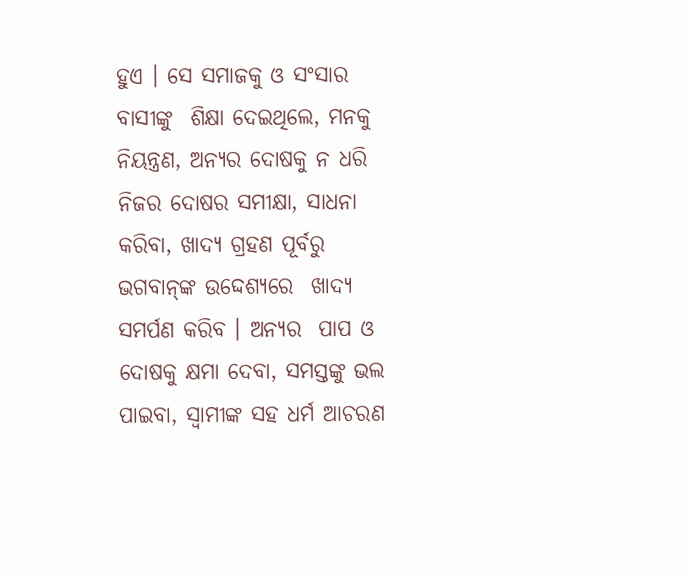ହୁଏ । ସେ ସମାଜକୁ ଓ ସଂସାର ବାସୀଙ୍କୁ  ଶିକ୍ଷା ଦେଇଥିଲେ, ମନକୁ ନିୟନ୍ତ୍ରଣ, ଅନ୍ୟର ଦୋଷକୁ ନ ଧରି ନିଜର ଦୋଷର ସମୀକ୍ଷା, ସାଧନା କରିବା, ଖାଦ୍ୟ ଗ୍ରହଣ ପୂର୍ବରୁ ଭଗବାନ୍‌ଙ୍କ ଉଦ୍ଦେଶ୍ୟରେ  ଖାଦ୍ୟ ସମର୍ପଣ କରିବ । ଅନ୍ୟର  ପାପ ଓ ଦୋଷକୁ କ୍ଷମା ଦେବା, ସମସ୍ତଙ୍କୁ ଭଲ ପାଇବା, ସ୍ୱାମୀଙ୍କ ସହ ଧର୍ମ ଆଚରଣ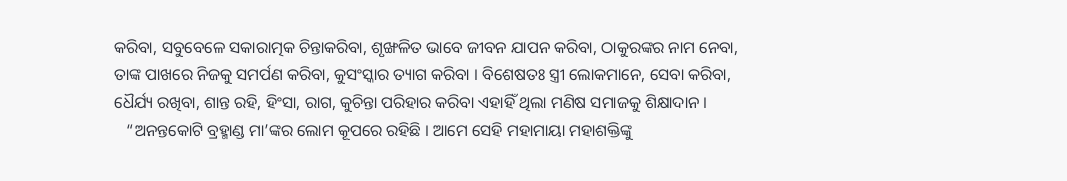କରିବା, ସବୁବେଳେ ସକାରାତ୍ମକ ଚିନ୍ତାକରିବା, ଶୃଙ୍ଖଳିତ ଭାବେ ଜୀବନ ଯାପନ କରିବା, ଠାକୁରଙ୍କର ନାମ ନେବା, ତାଙ୍କ ପାଖରେ ନିଜକୁ ସମର୍ପଣ କରିବା, କୁସଂସ୍କାର ତ୍ୟାଗ କରିବା । ବିଶେଷତଃ ସ୍ତ୍ରୀ ଲୋକମାନେ, ସେବା କରିବା, ଧୈର୍ଯ୍ୟ ରଖିବା, ଶାନ୍ତ ରହି, ହିଂସା, ରାଗ, କୁଚିନ୍ତା ପରିହାର କରିବା ଏହାହିଁ ଥିଲା ମଣିଷ ସମାଜକୁ ଶିକ୍ଷାଦାନ ।
   “ଅନନ୍ତକୋଟି ବ୍ରହ୍ମାଣ୍ଡ ମା’ଙ୍କର ଲୋମ କୂପରେ ରହିଛି । ଆମେ ସେହି ମହାମାୟା ମହାଶକ୍ତିଙ୍କୁ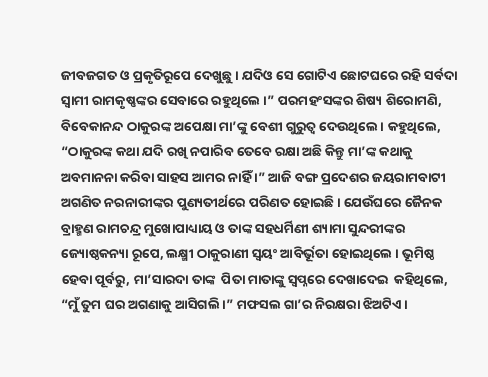ଜୀବଜଗତ ଓ ପ୍ରକୃତିରୂପେ ଦେଖୁଛୁ । ଯଦିଓ ସେ ଗୋଟିଏ ଛୋଟଘରେ ରହି ସର୍ବଦା ସ୍ୱାମୀ ରାମକୃଷ୍ଣଙ୍କର ସେବାରେ ରହୁଥିଲେ ।” ପରମହଂସଙ୍କର ଶିଷ୍ୟ ଶିରୋମଣି, ବିବେକାନନ୍ଦ ଠାକୁରଙ୍କ ଅପେକ୍ଷା ମା’ଙ୍କୁ ବେଶୀ ଗୁରୁତ୍ୱ ଦେଉଥିଲେ । କହୁଥିଲେ, “ଠାକୁରଙ୍କ କଥା ଯଦି ରଖି ନପାରିବ ତେବେ ରକ୍ଷା ଅଛି କିନ୍ତୁ ମା’ଙ୍କ କଥାକୁ ଅବମାନନା କରିବା ସାହସ ଆମର ନାହିଁ ।” ଆଜି ବଙ୍ଗ ପ୍ରଦେଶର ଜୟରାମବାଟୀ ଅଗଣିତ ନରନାରୀଙ୍କର ପୁଣ୍ୟତୀର୍ଥରେ ପରିଣତ ହୋଇଛି । ଯେଉଁଘରେ ଜୈନକ ବ୍ରାହ୍ମଣ ରାମଚନ୍ଦ୍ର ମୁଖୋପାଧ୍ୟାୟ ଓ ତାଙ୍କ ସହଧର୍ମିଣୀ ଶ୍ୟାମା ସୁନ୍ଦରୀଙ୍କର ଜ୍ୟୋଷ୍ଠକନ୍ୟା ରୂପେ, ଲକ୍ଷ୍ମୀ ଠାକୁରାଣୀ ସ୍ୱୟଂ ଆବିର୍ଭୂତା ହୋଇଥିଲେ । ଭୂମିଷ୍ଠ ହେବା ପୂର୍ବରୁ, ମା’ସାରଦା ତାଙ୍କ  ପିତା ମାତାଙ୍କୁ ସ୍ୱପ୍ନରେ ଦେଖାଦେଇ  କହିଥିଲେ, “ମୁଁ ତୁମ ଘର ଅଗଣାକୁ ଆସିଗଲି ।” ମଫସଲ ଗା’ର ନିରକ୍ଷରା ଝିଅଟିଏ ।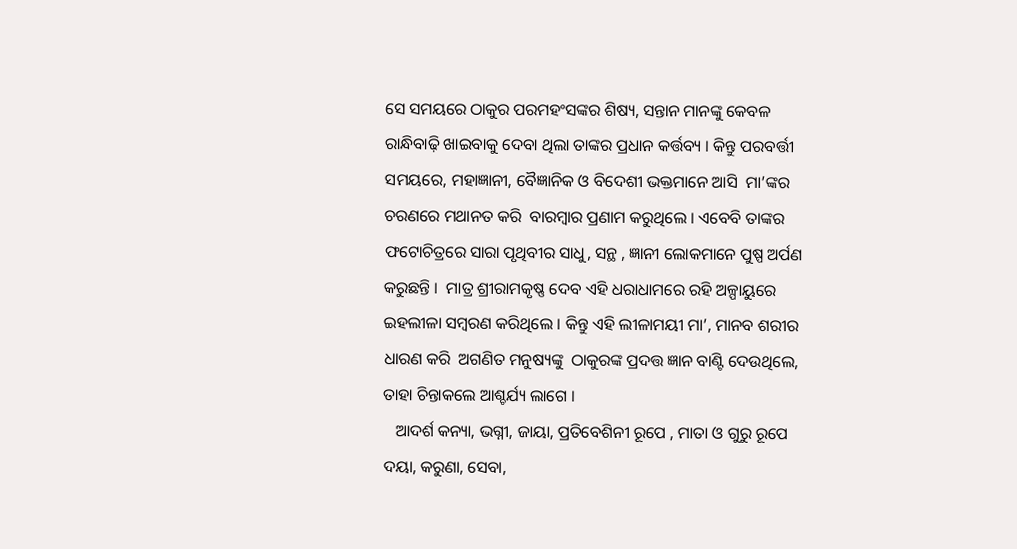ସେ ସମୟରେ ଠାକୁର ପରମହଂସଙ୍କର ଶିଷ୍ୟ, ସନ୍ତାନ ମାନଙ୍କୁ କେବଳ  ରାନ୍ଧିବାଢ଼ି ଖାଇବାକୁ ଦେବା ଥିଲା ତାଙ୍କର ପ୍ରଧାନ କର୍ତ୍ତବ୍ୟ । କିନ୍ତୁ ପରବର୍ତ୍ତୀ ସମୟରେ, ମହାଜ୍ଞାନୀ, ବୈଜ୍ଞାନିକ ଓ ବିଦେଶୀ ଭକ୍ତମାନେ ଆସି  ମା’ଙ୍କର ଚରଣରେ ମଥାନତ କରି  ବାରମ୍ବାର ପ୍ରଣାମ କରୁଥିଲେ । ଏବେବି ତାଙ୍କର ଫଟୋଚିତ୍ରରେ ସାରା ପୃଥିବୀର ସାଧୁ, ସନ୍ଥ , ଜ୍ଞାନୀ ଲୋକମାନେ ପୁଷ୍ପ ଅର୍ପଣ କରୁଛନ୍ତି ।  ମାତ୍ର ଶ୍ରୀରାମକୃଷ୍ଣ ଦେବ ଏହି ଧରାଧାମରେ ରହି ଅଳ୍ପାୟୁରେ ଇହଲୀଳା ସମ୍ବରଣ କରିଥିଲେ । କିନ୍ତୁ ଏହି ଲୀଳାମୟୀ ମା’, ମାନବ ଶରୀର ଧାରଣ କରି  ଅଗଣିତ ମନୁଷ୍ୟଙ୍କୁ  ଠାକୁରଙ୍କ ପ୍ରଦତ୍ତ ଜ୍ଞାନ ବାଣ୍ଟି ଦେଉଥିଲେ, ତାହା ଚିନ୍ତାକଲେ ଆଶ୍ଚର୍ଯ୍ୟ ଲାଗେ ।
   ଆଦର୍ଶ କନ୍ୟା, ଭଗ୍ନୀ, ଜାୟା, ପ୍ରତିବେଶିନୀ ରୂପେ , ମାତା ଓ ଗୁରୁ ରୂପେ ଦୟା, କରୁଣା, ସେବା,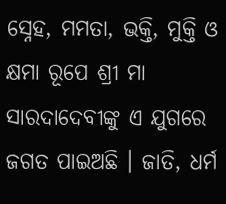ସ୍ନେହ, ମମତା, ଭକ୍ତି, ମୁକ୍ତି ଓ କ୍ଷମା ରୂପେ ଶ୍ରୀ ମା ସାରଦାଦେବୀଙ୍କୁ ଏ ଯୁଗରେ ଜଗତ ପାଇଅଛି । ଜାତି, ଧର୍ମ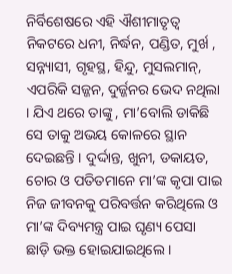ନିର୍ବିଶେଷରେ ଏହି ଐଶୀମାତୃତ୍ୱ ନିକଟରେ ଧନୀ, ନିର୍ଦ୍ଧନ, ପଣ୍ଡିତ, ମୁର୍ଖ , ସନ୍ନ୍ୟାସୀ, ଗୃହସ୍ଥ, ହିନ୍ଦୁ, ମୁସଲମାନ୍‌, ଏପରିକି ସଜ୍ଜନ, ଦୁର୍ଜ୍ଜନର ଭେଦ ନଥିଲା । ଯିଏ ଥରେ ତାଙ୍କୁ , ମା’ବୋଲି ଡାକିଛି ସେ ତାକୁ ଅଭୟ କୋଳରେ ସ୍ଥାନ ଦେଇଛନ୍ତି । ଦୁର୍ଦ୍ଦାନ୍ତ, ଖୁନୀ, ଡକାୟତ, ଚୋର ଓ ପତିତମାନେ ମା’ଙ୍କ କୃପା ପାଇ ନିଜ ଜୀବନକୁ ପରିବର୍ତ୍ତନ କରିଥିଲେ ଓ ମା’ଙ୍କ ଦିବ୍ୟମନ୍ତ୍ର ପାଇ ଘୃଣ୍ୟ ପେସା ଛାଡ଼ି ଭକ୍ତ ହୋଇଯାଇଥିଲେ ।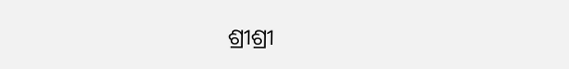ଶ୍ରୀଶ୍ରୀ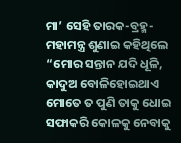ମା’ ସେହି ତାରକ-ବ୍ରହ୍ମ-ମହାମନ୍ତ୍ର ଶୁଣାଇ କହିଥିଲେ “ମୋର ସନ୍ତାନ ଯଦି ଧୂଳି, କାଦୁଅ ବୋଳିହୋଇଥାଏ ମୋତେ ତ ପୁଣି ତାକୁ ଧୋଇ ସଫାକରି କୋଳକୁ ନେବାକୁ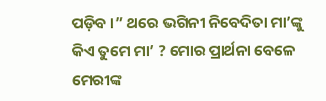ପଡ଼ିବ ।” ଥରେ ଭଗିନୀ ନିବେଦିତା ମା’ଙ୍କୁ କିଏ ତୁମେ ମା’ ? ମୋର ପ୍ରାର୍ଥନା ବେଳେ ମେରୀଙ୍କ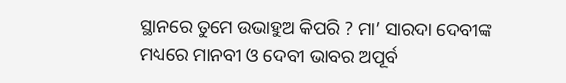ସ୍ଥାନରେ ତୁମେ ଉଭାହୁଅ କିପରି ? ମା’ ସାରଦା ଦେବୀଙ୍କ ମଧ୍ୟରେ ମାନବୀ ଓ ଦେବୀ ଭାବର ଅପୂର୍ବ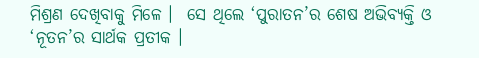ମିଶ୍ରଣ ଦେଖିବାକୁ ମିଳେ ।  ସେ ଥିଲେ ‘ପୁରାତନ’ର ଶେଷ ଅଭିବ୍ୟକ୍ତି ଓ ‘ନୂତନ’ର ସାର୍ଥକ ପ୍ରତୀକ ।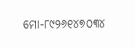ମୋ-୮୯୨୬୧୪୭୦୩୪